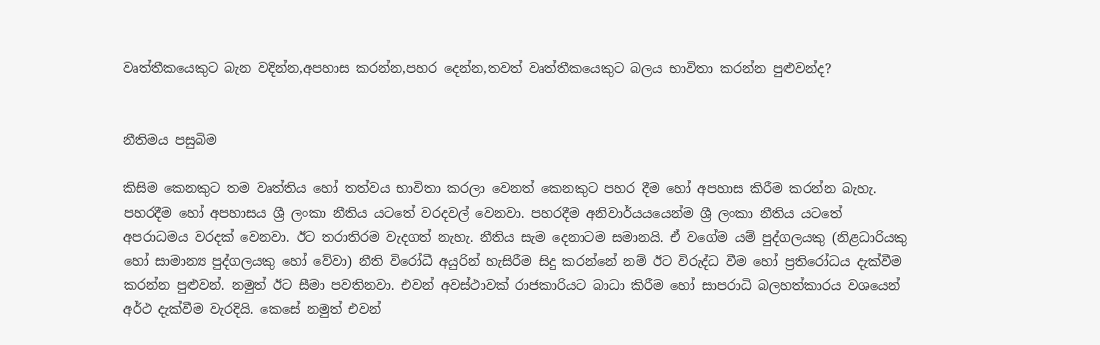වෘත්තීකයෙකුට බැන වදින්න,අපහාස කරන්න,පහර දෙන්න,තවත් වෘත්තීකයෙකුට බලය භාවිතා කරන්න පුළුවන්ද?


නීතිමය පසුබිම

කිසිම කෙනකුට තම වෘත්තිය හෝ තත්වය භාවිතා කරලා වෙනත් කෙනකුට පහර දීම හෝ අපහාස කිරීම කරන්න බැහැ. පහරදීම හෝ අපහාසය ශ්‍රී ලංකා නීතිය යටතේ වරදවල් වෙනවා. පහරදීම අනිවාර්යයයෙන්ම ශ්‍රී ලංකා නීතිය යටතේ අපරාධමය වරදක් වෙනවා. ඊට තරාතිරම වැදගත් නැහැ. නීතිය සැම දෙනාටම සමානයි. ඒ වගේම යම් පුද්ගලයකු (නිළධාරියකු හෝ සාමාන්‍ය පුද්ගලයකු හෝ වේවා) නීති විරෝධී අයුරින් හැසිරීම සිදු කරන්නේ නම් ඊට විරුද්ධ වීම හෝ ප්‍රතිරෝධය දැක්වීම කරන්න පුළුවන්. නමුත් ඊට සීමා පවතිනවා. එවන් අවස්ථාවක් රාජකාරියට බාධා කිරීම හෝ සාපරාධි බලහත්කාරය වශයෙන් අර්ථ දැක්වීම වැරදියි. කෙසේ නමුත් එවන්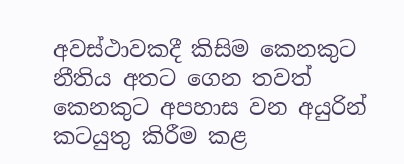අවස්ථාවකදී කිසිම කෙනකුට නීතිය අතට ගෙන තවත් කෙනකුට අපහාස වන අයුරින් කටයුතු කිරීම කළ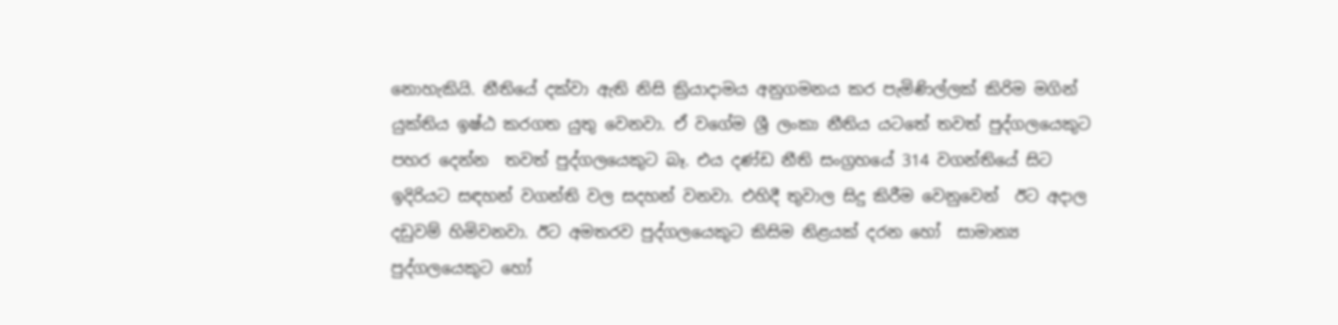නොහැකියි. නීතියේ දක්වා ඇති නිසි ක්‍රියාදාමය අනුගමනය කර පැමිණිල්ලක් කිරිම මගින් යුක්තිය ඉෂ්ඨ කරගත යුතු වෙනවා. ඒ වගේම ශ්‍රී ලංකා නීතිය යටතේ තවත් පුද්ගලයෙකුට පහර දෙන්න  තවත් පුද්ගලයෙකුට බෑ. එය දණ්ඩ නීති සංග්‍රහයේ 314 වගන්තියේ සිට ඉදිරියට සඳහන් වගන්ති වල සදහන් වනවා. එහිදී තුවාල සිදු කිරීම වෙනුවෙන්  ඊට අදාල දඩුවම් හිමිවනවා. ඊට අමතරව පුද්ගලයෙකුට කිසිම නිළයක් දරන හෝ  සාමාන්‍ය  පුද්ගලයෙකුට හෝ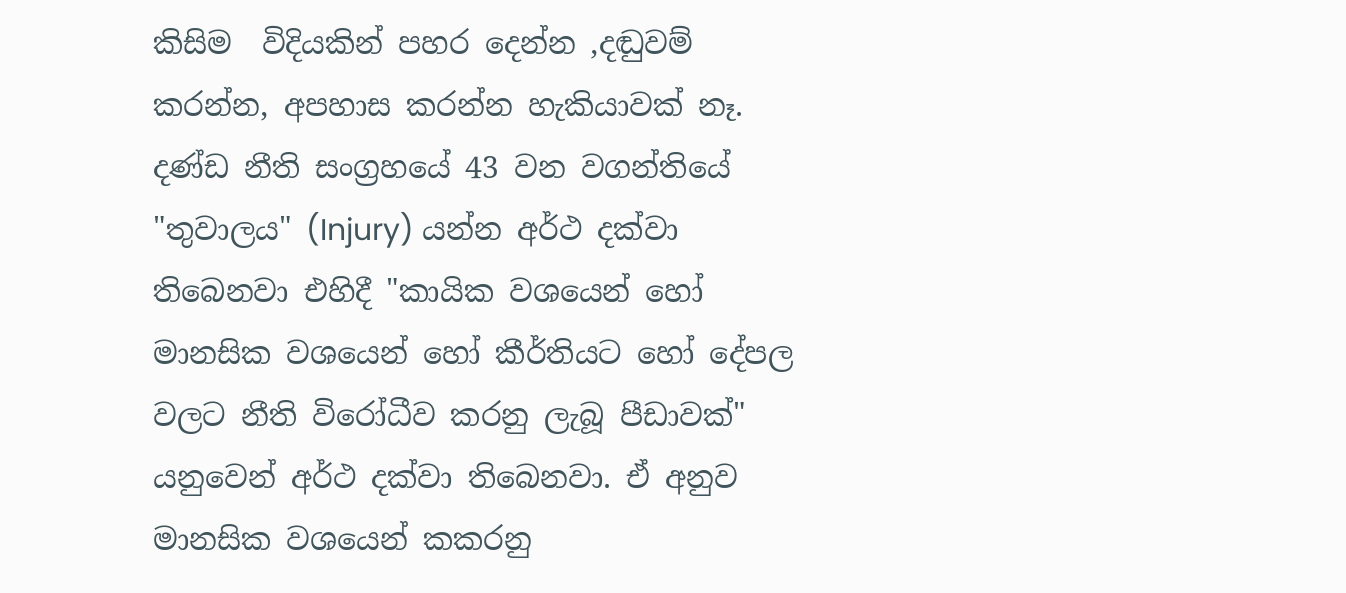කිසිම  විදියකින් පහර දෙන්න ,දඬුවම් කරන්න, අපහාස කරන්න හැකියාවක් නෑ. දණ්ඩ නීති සංග්‍රහයේ 43 වන වගන්තියේ "තුවාලය" (Injury) යන්න අර්ථ දක්වා  තිබෙනවා එහිදී "කායික වශයෙන් හෝ මානසික වශයෙන් හෝ කීර්තියට හෝ දේපල වලට නීති විරෝධීව කරනු ලැබූ පීඩාවක්" යනුවෙන් අර්ථ දක්වා තිබෙනවා. ඒ අනුව මානසික වශයෙන් කකරනු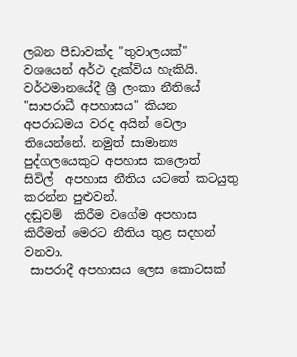ලබන පීඩාවක්ද "තුවාලයක්" වශයෙන් අර්ථ දැක්විය හැකියි.
වර්ථමානයේදී ශ්‍රී ලංකා නීතියේ "සාපරාධී අපහාසය" කියන අපරාධමය වරද අයින් වෙලා තියෙන්නේ. නමුත් සාමාන්‍ය පුද්ගලයෙකුට අපහාස කලොත්   සිවිල්  අපහාස නීතිය යටතේ කටයුතු කරන්න පුළුවන්.
දඬුවම්  කිරීම වගේම අපහාස කිරීමත් මෙරට නීතිය තුළ සදහන් වනවා.
 සාපරාදී අපහාසය ලෙස කොටසක්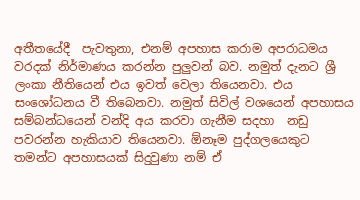අතීතයේදී  පැවතුනා, එනම් අපහාස කරාම අපරාධමය වරදක් නිර්මාණය කරන්න පුලුවන් බව. නමුත් දැනට ශ්‍රී ලංකා නීතියෙන් එය ඉවත් වෙලා තියෙනවා. එය සංශෝධනය වී තිබෙනවා. නමුත් සිවිල් වශයෙන් අපහාසය සම්බන්ධයෙන් වන්දි අය කරවා ගැනීම සදහා  නඩු පවරන්න හැකියාව තියෙනවා. ඕනෑම පුද්ගලයෙකුට තමන්ට අපහාසයක් සිදුවුණා නම් ඒ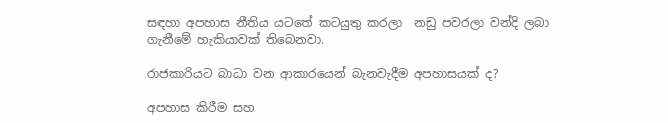සඳහා අපහාස නීතිය යටතේ කටයුතු කරලා  නඩු පවරලා වන්දි ලබා ගැනීමේ හැකියාවක් තිබෙනවා.

රාජකාරියට බාධා වන ආකාරයෙන් බැනවැදීම අපහාසයක් ද?

අපහාස කිරීම සහ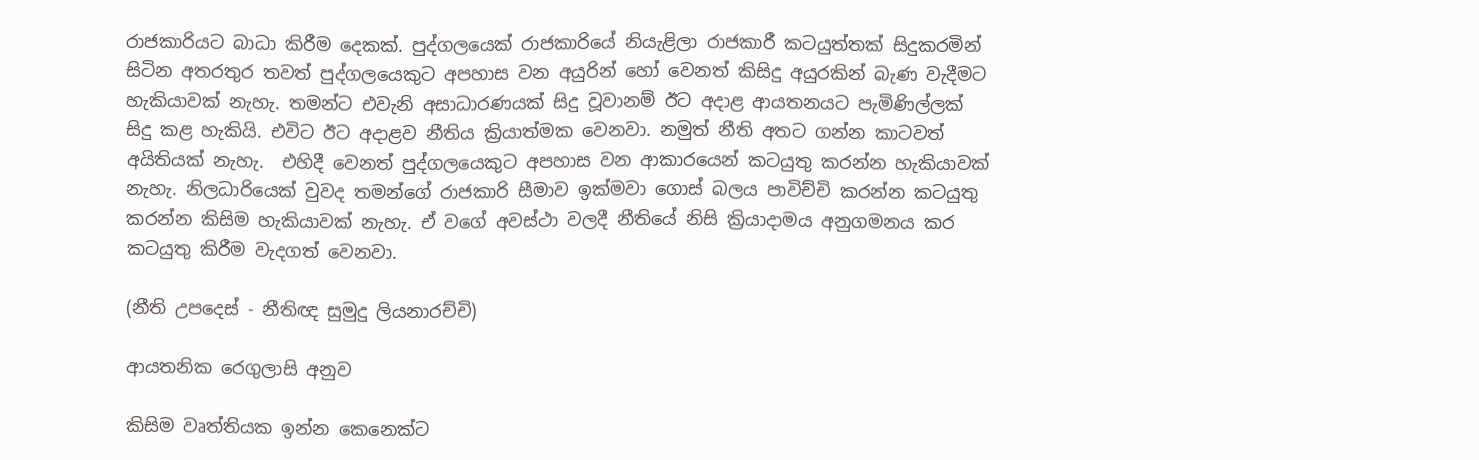රාජකාරියට බාධා කිරීම දෙකක්. පුද්ගලයෙක් රාජකාරියේ නියැළිලා රාජකාරී කටයුත්තක් සිදුකරමින් සිටින අතරතුර තවත් පුද්ගලයෙකුට අපහාස වන අයුරින් හෝ වෙනත් කිසිදු අයුරකින් බැණ වැදීමට හැකියාවක් නැහැ. තමන්ට එවැනි අසාධාරණයක් සිදු වූවානම් ඊට අදාළ ආයතනයට පැමිණිල්ලක් සිදු කළ හැකියි. එවිට ඊට අදාළව නීතිය ක්‍රියාත්මක වෙනවා. නමුත් නීති අතට ගන්න කාටවත් අයිතියක් නැහැ.  එහිදී වෙනත් පුද්ගලයෙකුට අපහාස වන ආකාරයෙන් කටයුතු කරන්න හැකියාවක් නැහැ. නිලධාරියෙක් වුවද තමන්ගේ රාජකාරි සීමාව ඉක්මවා ගොස් බලය පාවිච්චි කරන්න කටයුතු කරන්න කිසිම හැකියාවක් නැහැ. ඒ වගේ අවස්ථා වලදී නීතියේ නිසි ක්‍රියාදාමය අනුගමනය කර කටයුතු කිරීම වැදගත් වෙනවා.

(නීති උපදෙස් - නීතිඥ සුමුදු ලියනාරච්චි)

ආයතනික රෙගුලාසි අනුව

කිසිම වෘත්තියක ඉන්න කෙනෙක්ට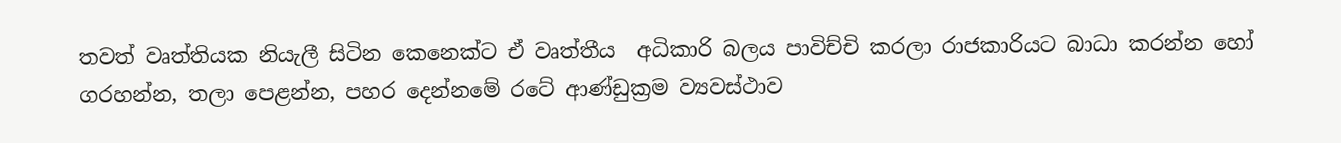තවත් වෘත්තියක නියැලී සිටින කෙනෙක්ට ඒ වෘත්තීය  අධිකාරි බලය පාවිච්චි කරලා රාජකාරියට බාධා කරන්න හෝ ගරහන්න, තලා පෙළන්න, පහර දෙන්නමේ රටේ ආණ්ඩුක්‍රම ව්‍යවස්ථාව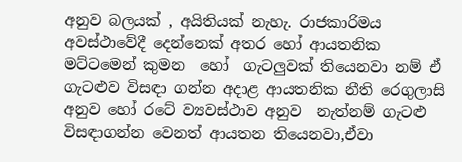අනුව බලයක් , අයිතියක් නැහැ. රාජකාරිමය අවස්ථාවේදී දෙන්නෙක් අතර හෝ ආයතනික මට්ටමෙන් කුමන  හෝ  ගැටලුවක් තියෙනවා නම් ඒ ගැටළුව විසඳා ගන්න අදාළ ආයතනික නීති රෙගුලාසි අනුව හෝ රටේ ව්‍යවස්ථාව අනුව  නැත්නම් ගැටළු විසඳාගන්න වෙනත් ආයතන තියෙනවා,ඒවා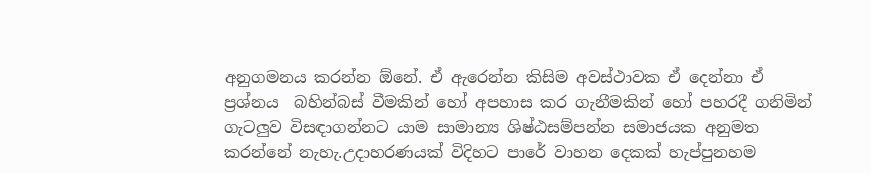අනුගමනය කරන්න ඕනේ. ඒ ඇරෙන්න කිසිම අවස්ථාවක ඒ දෙන්නා ඒ ප්‍රශ්නය  බහින්බස් වීමකින් හෝ අපහාස කර ගැනීමකින් හෝ පහරදී ගනිමින් ගැටලුව විසඳාගන්නට යාම සාමාන්‍ය ශිෂ්ඨසම්පන්න සමාජයක අනුමත කරන්නේ නැහැ.උදාහරණයක් විදිහට පාරේ වාහන දෙකක් හැප්පුනහම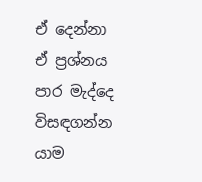ඒ දෙන්නා ඒ ප්‍රශ්නය පාර මැද්දෙ විසඳගන්න යාම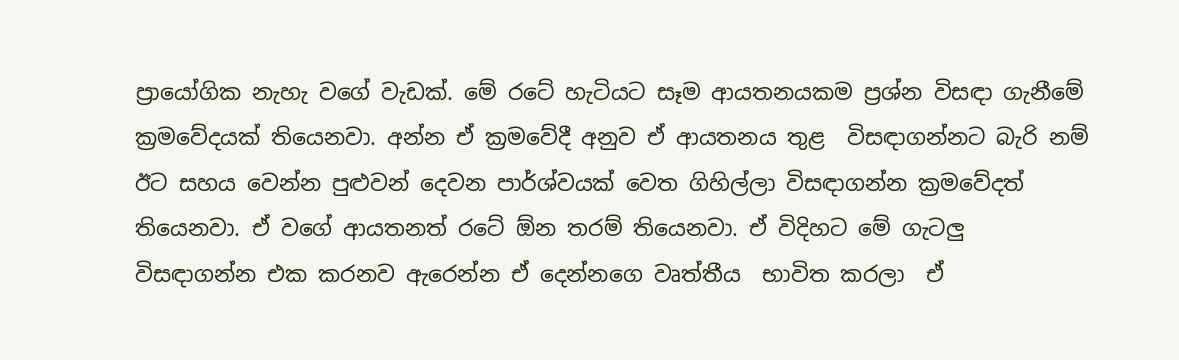ප්‍රායෝගික නැහැ වගේ වැඩක්. මේ රටේ හැටියට සෑම ආයතනයකම ප්‍රශ්න විසඳා ගැනීමේ ක්‍රමවේදයක් තියෙනවා. අන්න ඒ ක්‍රමවේදී අනුව ඒ ආයතනය තුළ  විසඳාගන්නට බැරි නම් ඊට සහය වෙන්න පුළුවන් දෙවන පාර්ශ්වයක් වෙත ගිහිල්ලා විසඳාගන්න ක්‍රමවේදත් තියෙනවා. ඒ වගේ ආයතනත් රටේ ඕන තරම් තියෙනවා. ඒ විදිහට මේ ගැටලු විසඳාගන්න එක කරනව ඇරෙන්න ඒ දෙන්නගෙ වෘත්තීය  භාවිත කරලා  ඒ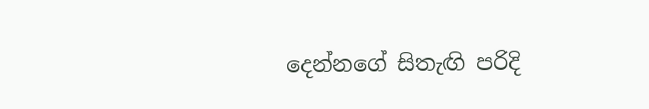දෙන්නගේ සිතැඟි පරිදි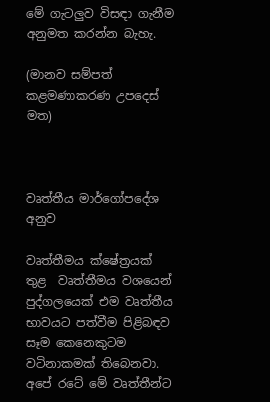මේ ගැටලුව විසඳා ගැනීම අනුමත කරන්න බැහැ.

(මානව සම්පත් කළමණාකරණ උපදෙස් මත)



වෘත්තීය මාර්ගෝපදේශ අනුව

වෘත්තීමය ක්ෂේත්‍රයක් තුළ  වෘත්තීමය වශයෙන් පුද්ගලයෙක් එම වෘත්තීය භාවයට පත්වීම පිළිබඳව සෑම කෙනෙකුටම වටිනාකමක් තිබෙනවා. අපේ රටේ මේ වෘත්තීන්ට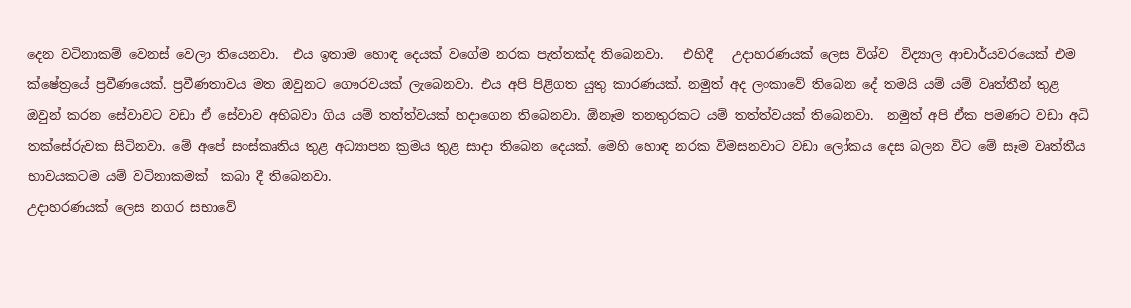දෙන වටිනාකම් වෙනස් වෙලා තියෙනවා.  එය ඉතාම හොඳ දෙයක් වගේම නරක පැත්තක්ද තිබෙනවා.   එහිදී   උදාහරණයක් ලෙස විශ්ව  විද්‍යාල ආචාර්යවරයෙක් එම ක්ෂේත්‍රයේ ප්‍රවීණයෙක්. ප්‍රවීණතාවය මත ඔවුනට ගෞරවයක් ලැබෙනවා. එය අපි පිළිගත යුතු කාරණයක්. නමුත් අද ලංකාවේ තිබෙන දේ තමයි යම් යම් වෘත්තීන් තුළ ඔවුන් කරන සේවාවට වඩා ඒ සේවාව අභිබවා ගිය යම් තත්ත්වයක් හදාගෙන තිබෙනවා. ඕනෑම තනතුරකට යම් තත්ත්වයක් තිබෙනවා.  නමුත් අපි ඒක පමණට වඩා අධි තක්සේරුවක සිටිනවා. මේ අපේ සංස්කෘතිය තුළ අධ්‍යාපන ක්‍රමය තුළ සාදා තිබෙන දෙයක්. මෙහි හොඳ නරක විමසනවාට වඩා ලෝකය දෙස බලන විට මේ සෑම වෘත්තීය භාවයකටම යම් වටිනාකමක්  කබා දී තිබෙනවා.
උදාහරණයක් ලෙස නගර සභාවේ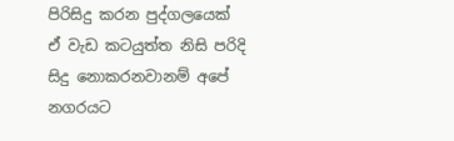පිරිසිදු කරන පුද්ගලයෙක් ඒ වැඩ කටයුත්ත නිසි පරිදි සිදු නොකරනවානම් අපේ නගරයට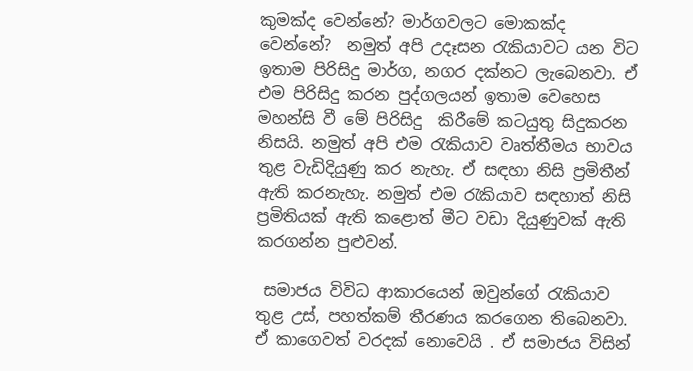කුමක්ද වෙන්නේ? මාර්ගවලට මොකක්ද වෙන්නේ?  නමුත් අපි උදෑසන රැකියාවට යන විට ඉතාම පිරිසිදු මාර්ග, නගර දක්නට ලැබෙනවා. ඒ එම පිරිසිදු කරන පුද්ගලයන් ඉතාම වෙහෙස මහන්සි වී මේ පිරිසිදු  කිරීමේ කටයුතු සිදුකරන නිසයි. නමුත් අපි එම රැකියාව වෘත්තීමය භාවය තුළ වැඩිදියුණු කර නැහැ. ඒ සඳහා නිසි ප්‍රමිතීන් ඇති කරනැහැ. නමුත් එම රැකියාව සඳහාත් නිසි ප්‍රමිතියක් ඇති කළොත් මීට වඩා දියුණුවක් ඇති කරගන්න පුළුවන්.

 සමාජය විවිධ ආකාරයෙන් ඔවුන්ගේ රැකියාව තුළ උස්, පහත්කම් තීරණය කරගෙන තිබෙනවා. ඒ කාගෙවත් වරදක් නොවෙයි . ඒ සමාජය විසින්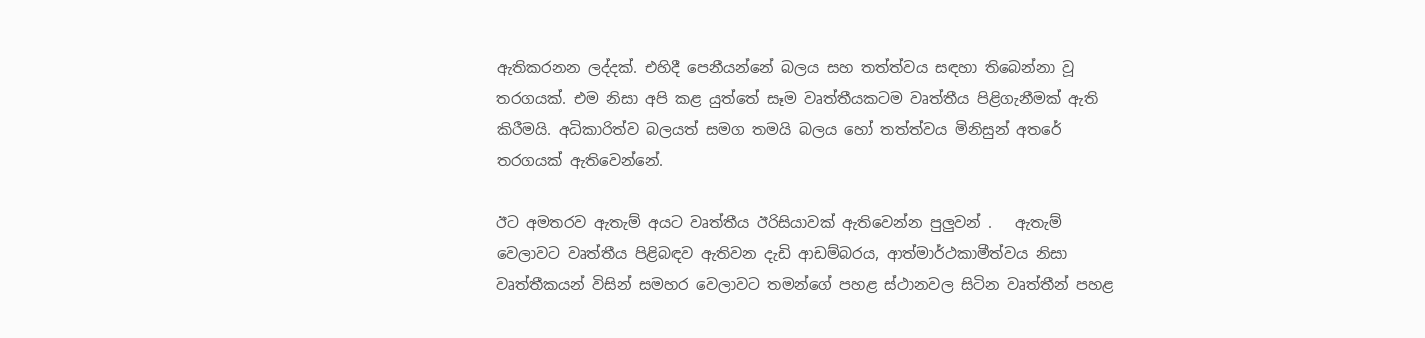ඇතිකරනන ලද්දක්. එහිදී පෙනීයන්නේ බලය සහ තත්ත්වය සඳහා තිබෙන්නා වූ තරගයක්. එම නිසා අපි කළ යුත්තේ සෑම වෘත්තීයකටම වෘත්තීය පිළිගැනීමක් ඇති කිරීමයි. අධිකාරිත්ව බලයත් සමග තමයි බලය හෝ තත්ත්වය මිනිසුන් අතරේ තරගයක් ඇතිවෙන්නේ.

ඊට අමතරව ඇතැම් අයට වෘත්තීය ඊරිසියාවක් ඇතිවෙන්න පුලුවන් .   ඇතැම් වෙලාවට වෘත්තීය පිළිබඳව ඇතිවන දැඩි ආඩම්බරය, ආත්මාර්ථකාමීත්වය නිසා වෘත්තීකයන් විසින් සමහර වෙලාවට තමන්ගේ පහළ ස්ථානවල සිටින වෘත්තීන් පහළ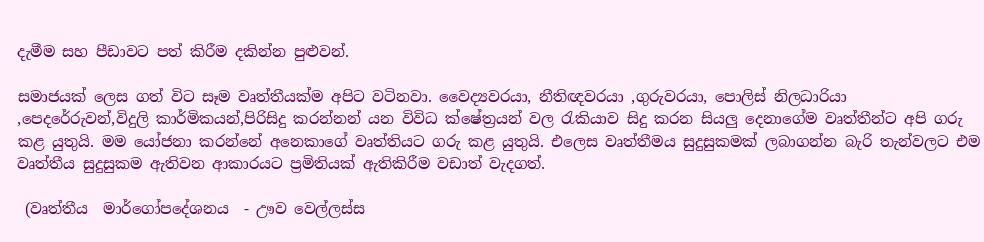දැමීම සහ පීඩාවට පත් කිරීම දකින්න පුළුවන්.

සමාජයක් ලෙස ගත් විට සෑම වෘත්තීයක්ම අපිට වටිනවා. වෛද්‍යවරයා, නීතිඥවරයා ,ගුරුවරයා, පොලිස් නිලධාරියා ,පෙදරේරුවන්,විදුලි කාර්මිකයන්,පිරිසිදු කරන්නන් යන විවිධ ක්ෂේත්‍රයන් වල රැකියාව සිදු කරන සියලු දෙනාගේම වෘත්තීන්ට අපි ගරු කළ යුතුයි. මම යෝජනා කරන්නේ අනෙකාගේ වෘත්තියට ගරු කළ යුතුයි. එලෙස වෘත්තීමය සුදුසුකමක් ලබාගන්න බැරි තැන්වලට එම වෘත්තීය සුදුසුකම ඇතිවන ආකාරයට ප්‍රමිතියක් ඇතිකිරීම වඩාත් වැදගත්.

 (වෘත්තීය  මාර්ගෝපදේශනය  - ඌව වෙල්ලස්ස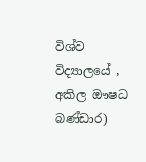විශ්ව විද්‍යාලයේ , අකිල ඖෂධ බණ්ඩාර)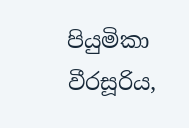පියුමිකා වීරසූරිය,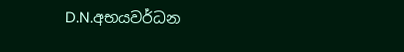D.N.අභයවර්ධන